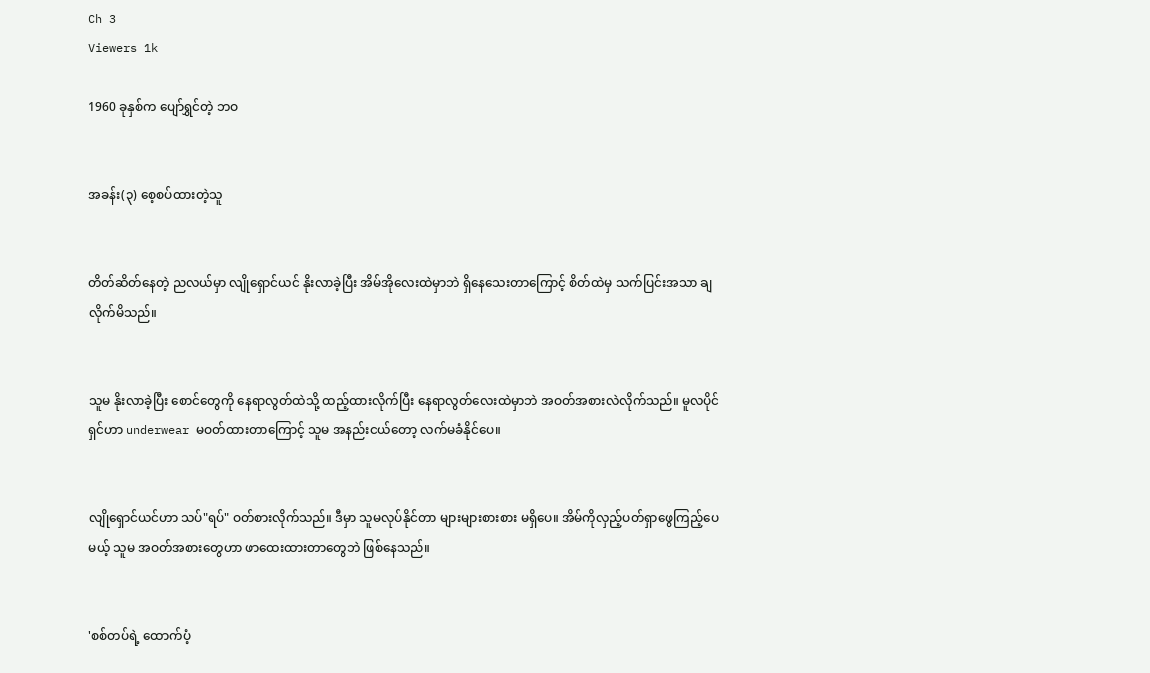Ch 3
Viewers 1k

1960 ခုနှစ်က ပျော်ရွှင်တဲ့ ဘဝ


အခန်း(၃) စေ့စပ်ထားတဲ့သူ


တိတ်ဆိတ်နေတဲ့ ညလယ်မှာ လျို‌ရှောင်ယင် နိုးလာခဲ့ပြီး အိမ်အိုလေးထဲမှာဘဲ ‌ရှိနေသေးတာကြောင့် စိတ်ထဲမှ သက်ပြင်းအသာ ချလိုက်မိသည်။


သူမ နိုးလာခဲ့ပြီး စောင်တွေကို နေရာလွတ်ထဲသို့ ထည့်ထားလိုက်ပြီး နေရာလွတ်လေးထဲမှာဘဲ အဝတ်အစားလဲလိုက်သည်။ မူလပိုင်ရှင်ဟာ underwear မဝတ်ထားတာကြောင့် သူမ အနည်းငယ်တော့ လက်မခံနိုင်ပေ။


လျိုရှောင်ယင်ဟာ သပ်"ရပ်" ဝတ်စားလိုက်သည်။ ဒီမှာ သူမလုပ်နိုင်တာ များများစားစား မရှိပေ။ အိမ်ကိုလှည့်ပတ်ရှာ‌ဖွေကြည့်ပေမယ့် သူမ အဝတ်အစားတွေဟာ ဖာထေးထားတာတွေဘဲ ဖြစ်‌‌နေသည်။


'စစ်တပ်ရဲ့ ထောက်ပံ့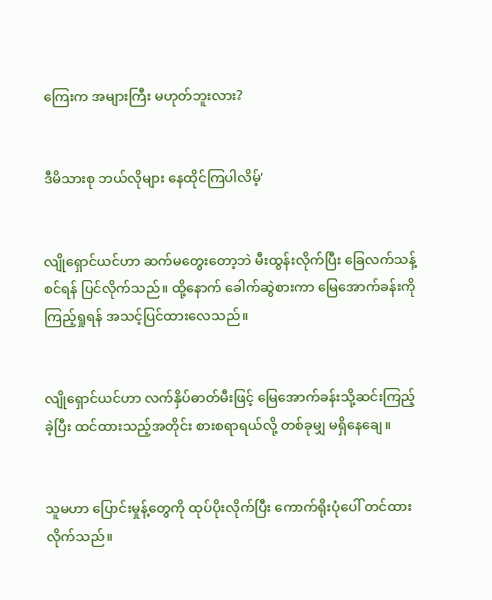ကြေးက အများကြီး မဟုတ်ဘူးလား?


ဒီမိသားစု ဘယ်လိုများ နေထိုင်ကြပါလိမ့်'


လျိုရှောင်ယင်ဟာ ဆက်မတွေးတော့ဘဲ မီးထွန်းလိုက်ပြီး ခြေလက်သန့်စင်ရန် ပြင်လိုက်သည်။ ထို့နောက် ခေါက်ဆွဲစားကာ မြေအောက်ခန်းကို ကြည့်ရှုရန် အသင့်ပြင်ထားလေသည်။


လျိုရှောင်ယင်ဟာ လက်နှိပ်ဓာတ်မီးဖြင့် မြေအောက်ခန်းသို့ဆင်းကြည့်ခဲ့ပြီး ထင်ထားသည့်အတိုင်း စားစရာရယ်လို့ တစ်ခုမျှ မရှိနေချေ။


သူမဟာ ပြောင်းမှုန့်တွေကို ထုပ်ပိုးလိုက်ပြီး ကောက်ရိုးပုံပေါ် တင်ထားလိုက်သည်။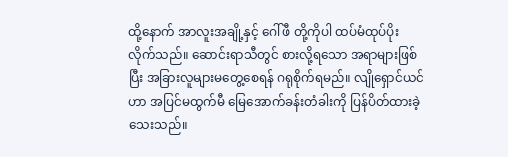ထို့နောက် အာလူးအချို့နှင့် ဂေါ်ဖီ တို့ကိုပါ ထပ်မံထုပ်ပိုးလိုက်သည်။ ဆောင်းရာသီတွင် စားလို့ရသော အရာများဖြစ်ပြီး အခြားလူများမတွေ့စေရန် ဂရုစိုက်ရမည်။ လျိုရှောင်ယင်ဟာ အပြင်မထွက်မီ မြေအောက်ခန်းတံခါးကို ပြန်ပိတ်ထားခဲ့သေးသည်။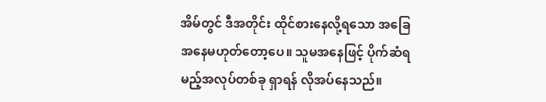အိမ်တွင် ဒီအတိုင်း ထိုင်စားနေလို့ရသော အခြေအနေမဟုတ်တော့ပေ။ သူမအနေဖြင့် ပိုက်ဆံရမည့်အလုပ်တစ်ခု ရှာရန် လိုအပ်နေသည်။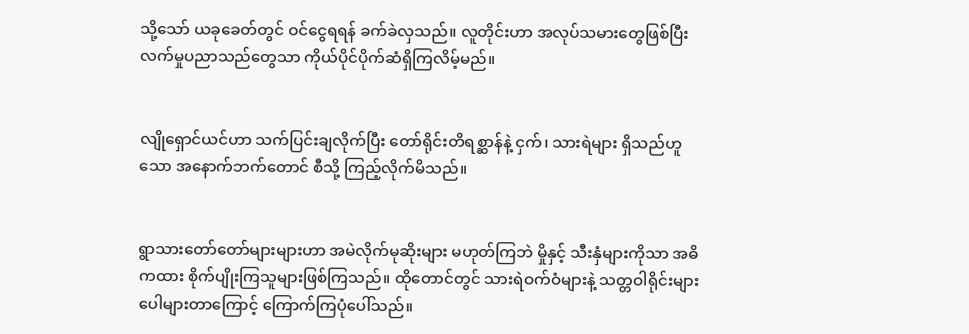သို့သော် ယခုခေတ်တွင် ဝင်ငွေရရန် ခက်ခဲလှသည်။ လူတိုင်းဟာ အလုပ်သမားတွေဖြစ်ပြီး လက်မှုပညာသည်တွေသာ ကိုယ်ပိုင်ပိုက်ဆံရှိကြလိမ့်မည်။


လျိုရှောင်ယင်ဟာ သက်ပြင်းချလိုက်ပြီး တော်ရိုင်းတိရစ္ဆာန်နဲ့ ငှက်၊ သားရဲများ ရှိသည်ဟူသော အနောက်ဘက်တောင် စီသို့ ကြည့်လိုက်မိသည်။


ရွာသားတော်တော်များများဟာ အမဲလိုက်မုဆိုးများ မဟုတ်ကြဘဲ မှိုနှင့် သီးနှံများကိုသာ အဓိကထား စိုက်ပျိုးကြသူများဖြစ်ကြသည်။ ထိုတောင်တွင် သားရဲဝက်ဝံများနဲ့ သတ္တဝါရိုင်းများ ပေါများတာကြောင့် ကြောက်ကြပုံပေါ်သည်။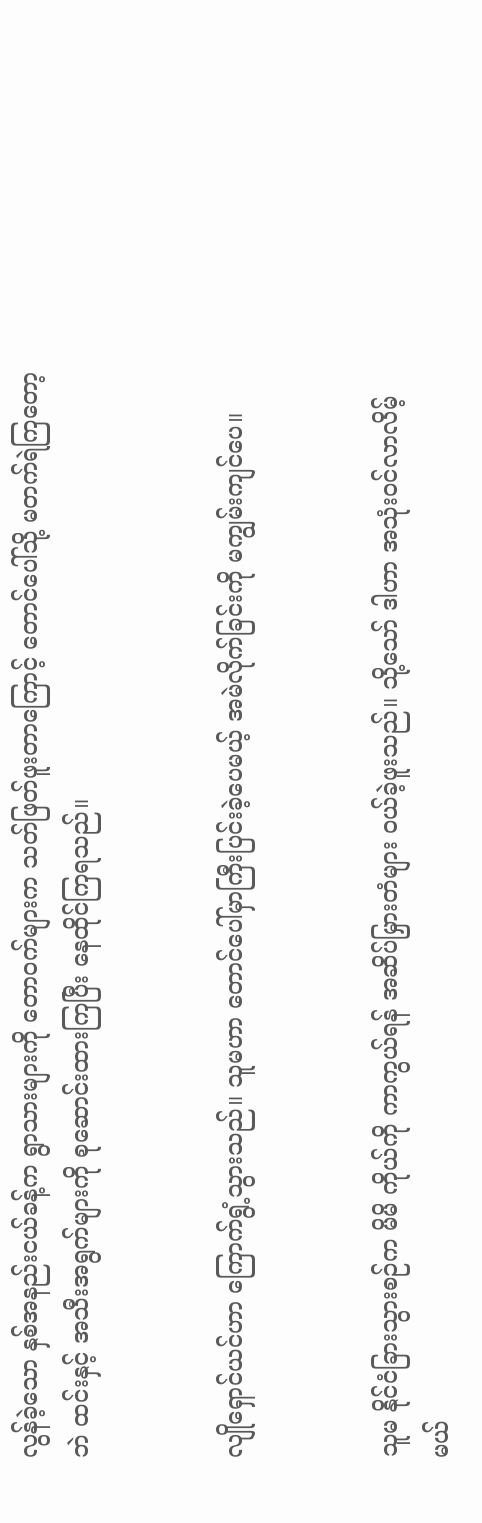လွန်ခဲ့သော နှစ်အနည်းငယ်ခန့်က ရွာသားများကို တောဝက်များက သတ်ဖြတ်ဖူးတာကြောင့် တောင်ပေါ်သို့ မတက်ရဲကြတော့ဘဲ ထင်းနှင့် အသီးအရွက်များကို စုဆောင်းထားကြပြီး နေထိုင်ကြရသည်။


လျိုရှောင်ယင်ဟာ ကြောက်ရွံ့သွားသည်။ သူမဟာ တောင်ပေါ်မှာကြီးပြင်းခဲ့ပေမယ့် အမဲလိုက်ခြင်းကို မကျွမ်းကျင်ပေ။


သူမ နိုင်ငံခြားသွားစဉ်က မိမိ ကိုယ်ကို ကာကွယ်ရန် အဆိပ်မြှားတံများ ဝယ်ခဲ့ဖူးသည်။ သို့သော် ဒါဟာ အသုံးဝင်လာလိမ့်မယ်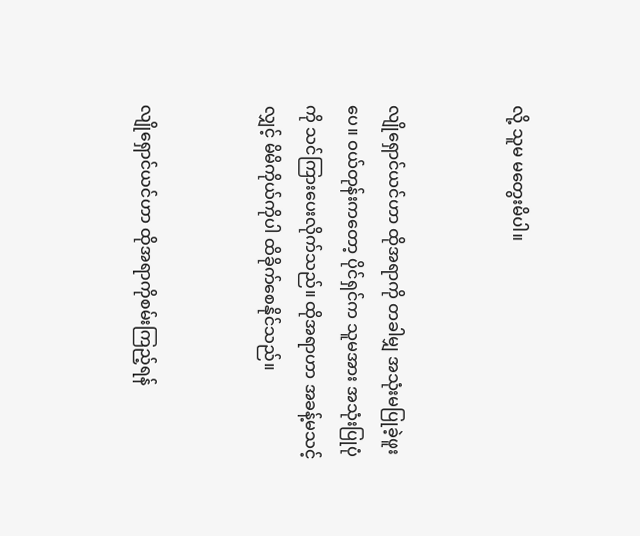လို့ သူမ မတွေးမိပါ။


လျိုရှောင်ယင်ဟာ ထိုအရာကို တခါမျှ အသုံးမပြုခဲ့ဖူးပေ။ ဝယ်တုန်းကတော့ ပိုင်ရှင်က သူမအား အသုံးပြုပုံကို သင်ကြားပေးလိုက်သည်။ ထိုအရာဟာ အခန့်မသင့်လျှင့် မိမိကိုယ်ကိုပါ ထိခိုက်စေနိုင်သည်။


လျိုရှောင်ယင်ဟာ ထိုအရာကိုစမ်းကြည့်ရန်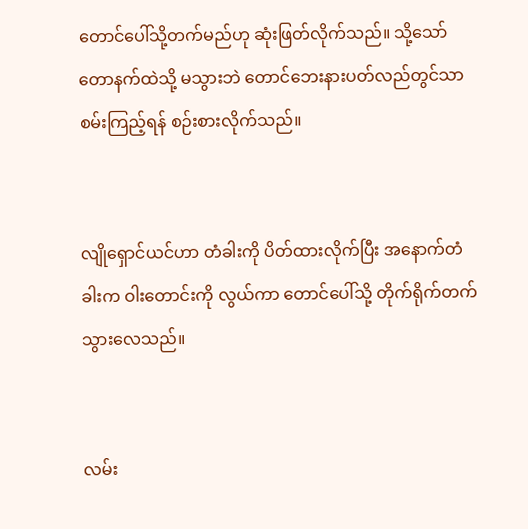တောင်ပေါ်သို့တက်မည်ဟု ဆုံးဖြတ်လိုက်သည်။ သို့သော် တောနက်ထဲသို့ မသွားဘဲ တောင်ဘေးနားပတ်လည်တွင်သာ စမ်းကြည့်ရန် စဉ်းစားလိုက်သည်။


လျိုရှောင်ယင်ဟာ တံခါးကို ပိတ်ထားလိုက်ပြီး အနောက်တံခါးက ဝါးတောင်းကို လွယ်ကာ တောင်‌ပေါ်သို့ တိုက်ရိုက်တက်သွား‌လေသည်။


လမ်း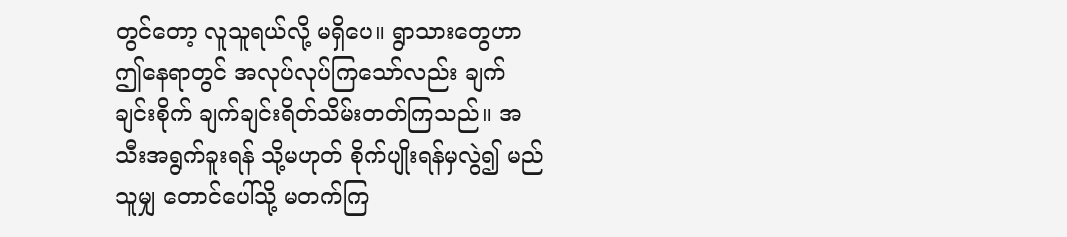တွင်တော့ လူသူရယ်လို့ မရှိပေ။ ရွာသားတွေဟာ ဤနေရာတွင် အလုပ်လုပ်ကြသော်လည်း ချက်ချင်းစိုက် ချက်ချင်းရိတ်သိမ်းတတ်ကြသည်။ အသီးအရွက်ခူးရန် သို့မဟုတ် စိုက်ပျိုးရန်မှလွဲ၍ မည်သူမျှ တောင်ပေါ်သို့ မတက်ကြ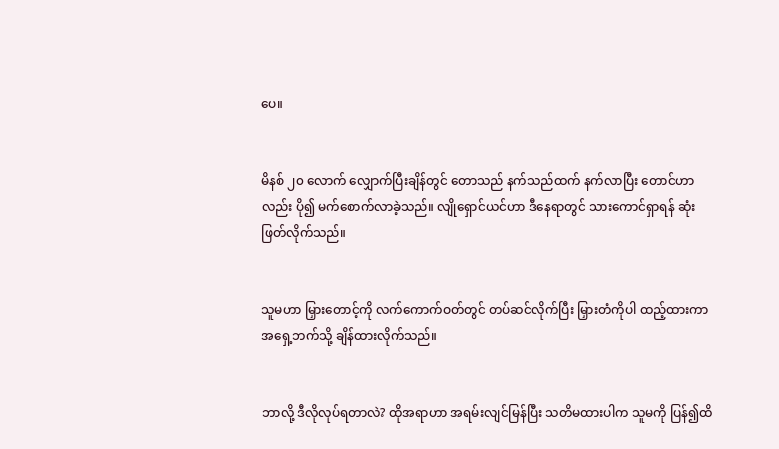ပေ။


မိနစ် ၂၀ လောက် လျှောက်ပြီးချိန်တွင် တောသည် နက်သည်ထက် နက်လာပြီး တောင်ဟာလည်း ပို၍ မက်စောက်လာခဲ့သည်။ လျိုရှောင်ယင်ဟာ ဒီနေရာတွင် သားကောင်ရှာရန် ဆုံးဖြတ်လိုက်သည်။


သူမဟာ မြှားတောင့်ကို လက်ကောက်ဝတ်တွင် တပ်ဆင်လိုက်ပြီး မြှားတံကိုပါ ထည့်ထားကာ အရှေ့ဘက်သို့ ချိန်ထားလိုက်သည်။


ဘာလို့ ဒီလိုလုပ်ရတာလဲ? ထိုအရာဟာ အရမ်းလျင်မြန်ပြီး သတိမထားပါက သူမကို ပြန်၍ထိ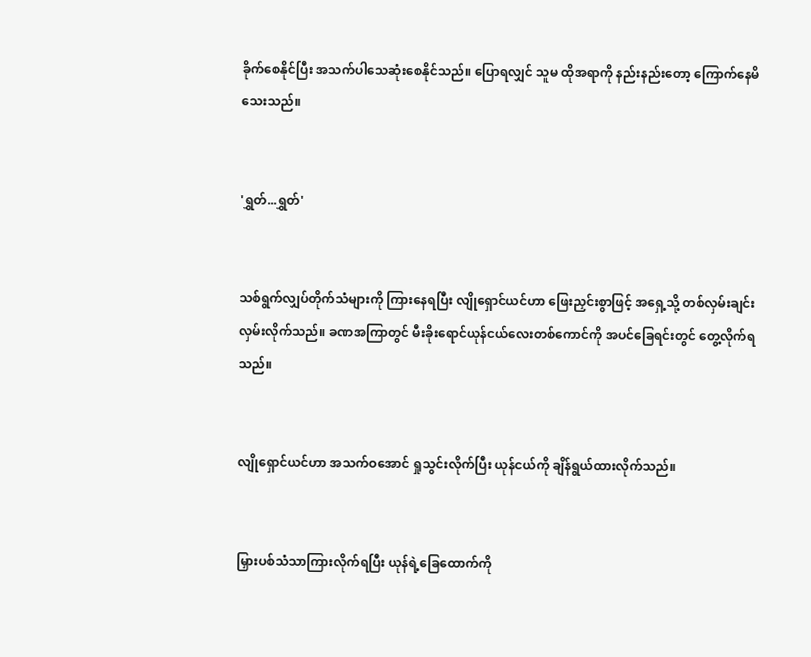ခိုက်စေနိုင်ပြီး အသက်ပါသေဆုံးစေနိုင်သည်။ ပြောရလျှင် သူမ ထိုအရာကို နည်းနည်းတော့ ကြောက်နေမိသေးသည်။


'ရွှတ်...ရွှတ်'


သစ်ရွက်လျှပ်တိုက်သံများကို ကြားနေရပြီး လျိုရှောင်ယင်ဟာ ဖြေးညှင်းစွာဖြင့် အရှေ့သို့ တစ်လှမ်းချင်းလှမ်းလိုက်သည်။ ခဏအကြာတွင် မီးခိုးရောင်ယုန်ငယ်လေးတစ်ကောင်ကို အပင်ခြေရင်းတွင် တွေ့လိုက်ရသည်။


လျိုရှောင်ယင်ဟာ အသက်ဝအောင် ရှုသွင်းလိုက်ပြီး ယုန်ငယ်ကို ချိန်ရွယ်ထားလိုက်သည်။


မြှားပစ်သံသာကြားလိုက်ရပြီး ယုန်ရဲ့ခြေထောက်ကို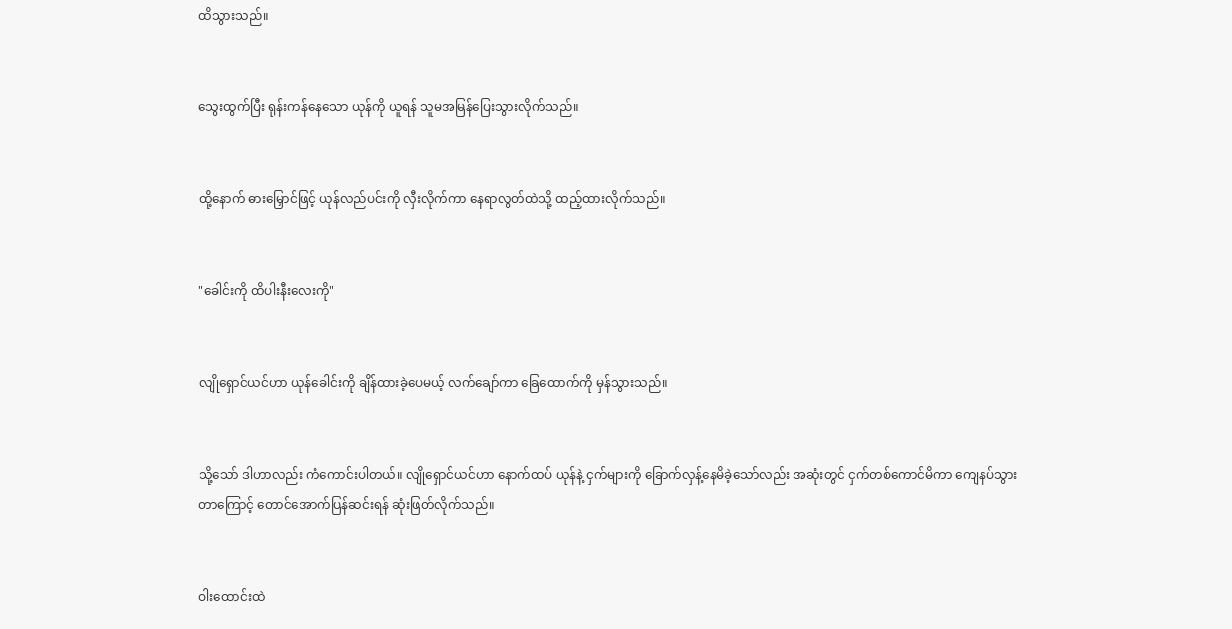ထိသွားသည်။


သွေးထွက်ပြီး ရုန်းကန်နေသော ယုန်ကို ယူရန် သူမအမြန်ပြေးသွားလိုက်သည်။


ထို့နောက် ဓားမြှောင်ဖြင့် ယုန်လည်ပင်းကို လှီးလိုက်ကာ နေရာလွတ်ထဲသို့ ထည့်ထားလိုက်သည်။


"ခေါင်းကို ထိပါးနီးလေးကို"


လျိုရှောင်ယင်ဟာ ယုန်ခေါင်းကို ချိန်ထားခဲ့ပေမယ့် လက်ချော်ကာ ခြေထောက်ကို မှန်သွားသည်။


သို့သော် ဒါဟာလည်း ကံကောင်းပါတယ်။ လျိုရှောင်ယင်ဟာ နောက်ထပ် ယုန်နဲ့ ငှက်များကို ခြောက်လှန့်နေမိခဲ့သော်လည်း အဆုံးတွင် ငှက်တစ်ကောင်မိကာ ကျေနပ်သွားတာကြောင့် တောင်အောက်ပြန်ဆင်းရန် ဆုံးဖြတ်လိုက်သည်။


ဝါးထောင်းထဲ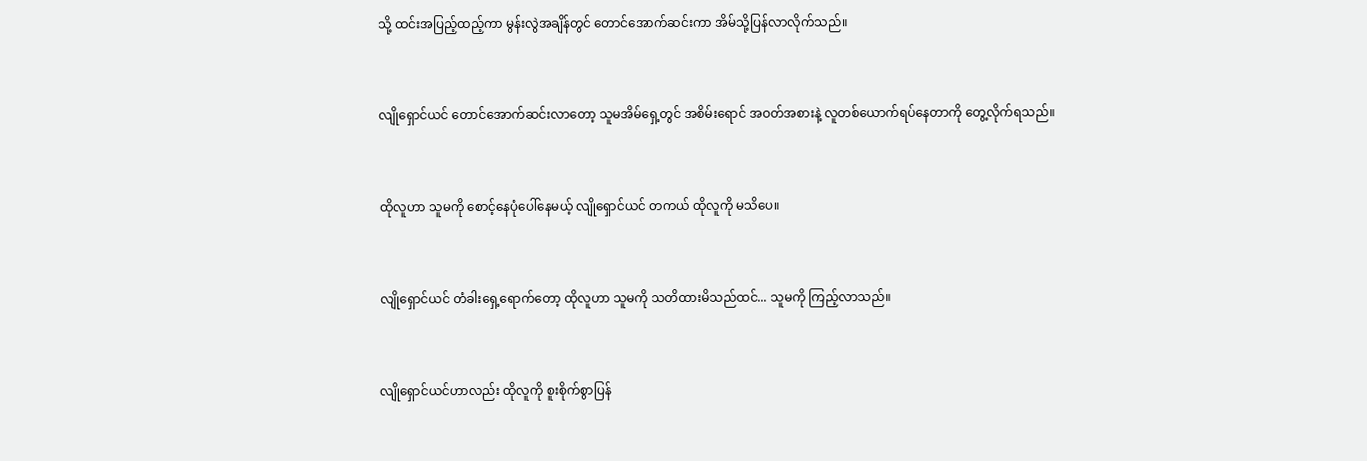သို့ ထင်းအပြည့်ထည့်ကာ မွန်းလွဲအချိန်တွင် တောင်အောက်ဆင်းကာ အိမ်သို့ပြန်လာလိုက်သည်။


လျိုရှောင်ယင် တောင်အောက်ဆင်းလာတော့ သူမအိမ်ရှေ့တွင် အစိမ်းရောင် အဝတ်အစားနဲ့ လူတစ်ယောက်ရပ်နေတာကို တွေ့လိုက်ရသည်။


ထိုလူဟာ သူမကို စောင့်နေပုံပေါ်နေမယ့် လျိုရှောင်ယင် တကယ် ထိုလူကို မသိပေ။


လျိုရှောင်ယင် တံခါးရှေ့ရောက်တော့ ထိုလူဟာ သူမကို သတိထားမိသည်ထင်... သူမကို ကြည့်လာသည်။


လျိုရှောင်ယင်ဟာလည်း ထိုလူကို စူးစိုက်စွာပြန်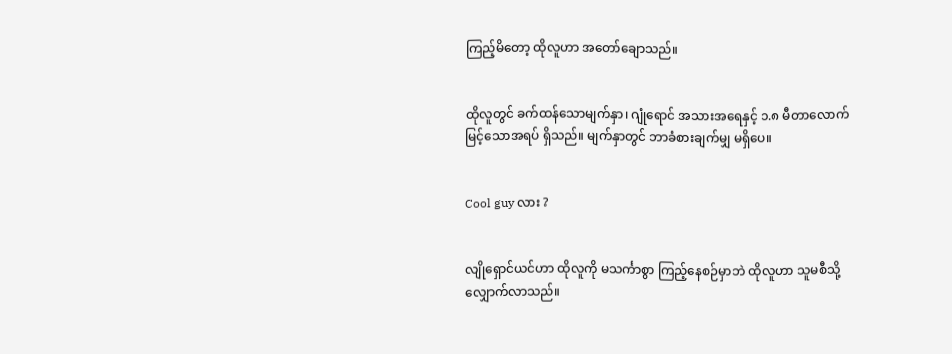ကြည့်မိတော့ ထိုလူဟာ အတော်ချောသည်။


ထိုလူတွင် ခက်ထန်သောမျက်နှာ၊ ဂျုံရောင် အသားအရေနှင့် ၁.၈ မီတာလောက်မြင့်သောအရပ် ရှိသည်။ မျက်နှာတွင် ဘာခံစားချက်မျှ မရှိပေ။


Cool guy လား ?


လျိုရှောင်ယင်ဟာ ထိုလူကို မသင်္ကာစွာ ကြည့်နေစဉ်မှာဘဲ ထိုလူဟာ သူမစီသို့ လျှောက်လာသည်။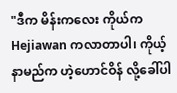"ဒီက မိန်းကလေး ကိုယ်က Hejiawan ကလာတာပါ၊ ကိုယ့်နာမည်က ဟဲ့ဟောင်ဝိန် လို့ခေါ်ပါ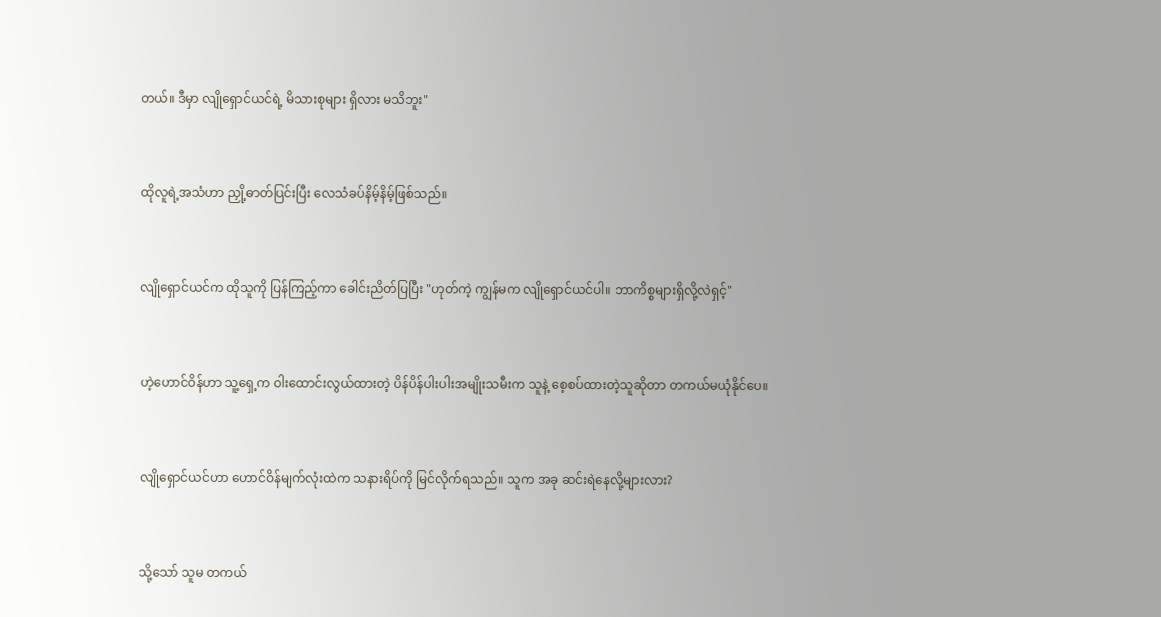တယ်။ ဒီမှာ လျိုရှောင်ယင်ရဲ့ မိသားစုများ ရှိလား မသိဘူး"


ထိုလူရဲ့အသံဟာ ညှို့ဓာတ်ပြင်းပြီး လေသံခပ်နိမ့်နိမ့်ဖြစ်သည်။


လျိုရှောင်ယင်က ထိုသူကို ပြန်ကြည့်ကာ ခေါင်းညိတ်ပြပြီး "ဟုတ်ကဲ့ ကျွန်မက လျိုရှောင်ယင်ပါ။ ဘာကိစ္စများရှိလို့လဲရှင့်"


ဟဲ့ဟောင်ဝိန်ဟာ သူ့ရှေ့က ဝါးထောင်းလွယ်ထားတဲ့ ပိန်ပိန်ပါးပါးအမျိုးသမီးက သူနဲ့ စေ့စပ်ထားတဲ့သူဆိုတာ တကယ်မယုံနိုင်ပေ။


လျိုရှောင်ယင်ဟာ ဟောင်ဝိန်မျက်လုံးထဲက သနားရိပ်ကို မြင်လိုက်ရသည်။ သူက အခု ဆင်းရဲနေလို့များလား?


သို့သော် သူမ တကယ်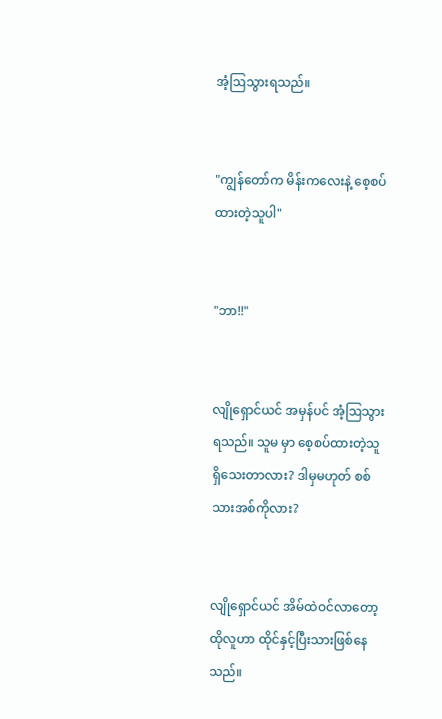အံ့ဩသွားရသည်။


"ကျွန်တော်က မိန်းကလေးနဲ့ စေ့စပ်ထားတဲ့သူပါ"


"ဘာ!!"


လျိုရှောင်ယင် အမှန်ပင် အံ့ဩသွားရသည်။ သူမ မှာ စေ့စပ်ထားတဲ့သူ ရှိသေးတာလား? ဒါမှမဟုတ် စစ်သားအစ်ကိုလား?


လျိုရှောင်ယင် အိမ်ထဲဝင်လာတော့ ထိုလူဟာ ထိုင်နှင့်ပြီးသားဖြစ်နေသည်။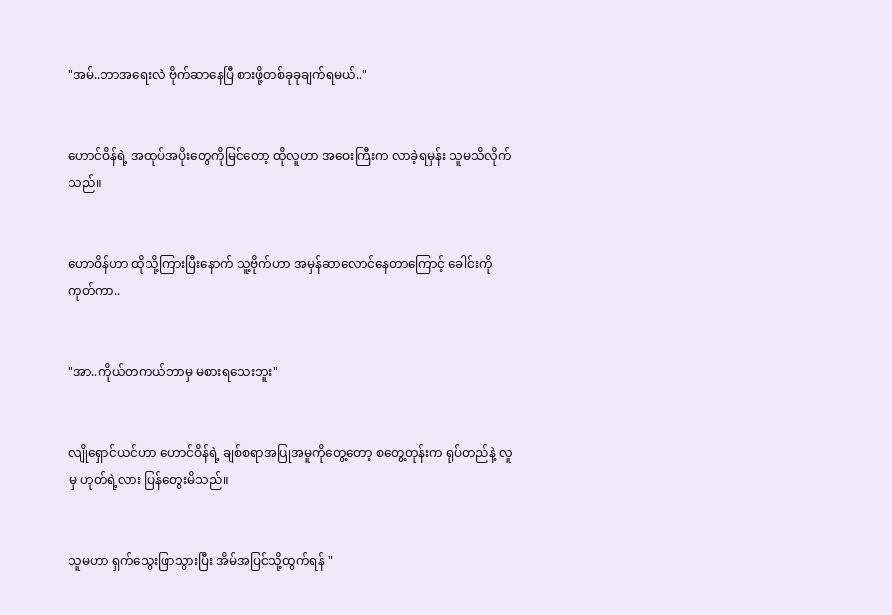"အမ်..ဘာအရေးလဲ ဗိုက်ဆာနေပြီ စားဖို့တစ်ခုခုချက်ရမယ်.."


ဟောင်ဝိန်ရဲ့ အထုပ်အပိုးတွေကိုမြင်တော့ ထိုလူဟာ အဝေးကြီးက လာခဲ့ရမှန်း သူမသိလိုက်သည်။


ဟောဝိန်ဟာ ထိုသို့ကြားပြီးနောက် သူ့ဗိုက်ဟာ အမှန်ဆာလောင်နေတာကြောင့် ခေါင်းကိုကုတ်ကာ..


"အာ..ကိုယ်တကယ်ဘာမှ မစားရသေးဘူး"


လျိုရှောင်ယင်ဟာ ဟောင်ဝိန်ရဲ့ ချစ်စရာအပြုအမူကိုတွေ့တော့ စတွေ့တုန်းက ရုပ်တည်နဲ့ လူမှ ဟုတ်ရဲ့လား ပြန်တွေးမိသည်။


သူမဟာ ရှက်သွေးဖြာသွားပြီး အိမ်အပြင်သို့ထွက်ရန် "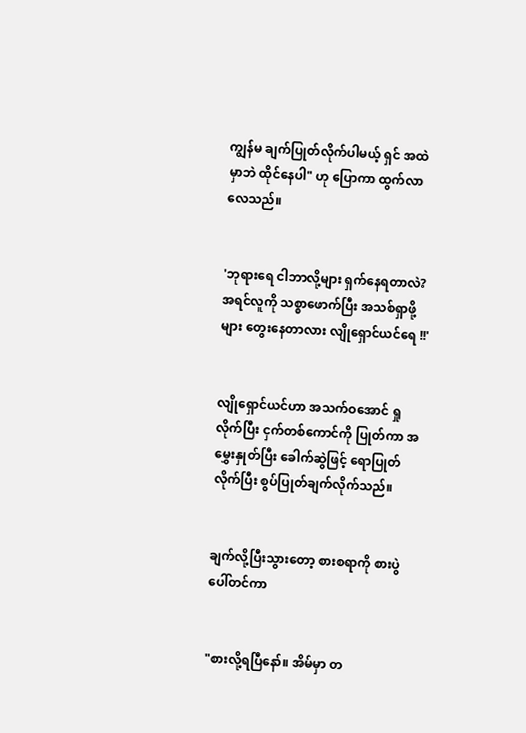ကျွန်မ ချက်ပြုတ်လိုက်ပါမယ့် ရှင် အထဲမှာဘဲ ထိုင်နေပါ" ဟု ပြောကာ ထွက်လာလေသည်။


'ဘုရားရေ ငါဘာလို့များ ရှက်နေရတာလဲ? အရင်လူကို သစ္စာဖောက်ပြီး အသစ်ရှာဖို့များ တွေးနေတာလား လျိုရှောင်ယင်ရေ !!'


လျိုရှောင်ယင်ဟာ အသက်ဝအောင် ရှုလိုက်ပြီး ငှက်တစ်ကောင်ကို ပြုတ်ကာ အမွှေးနှုတ်ပြီး ခေါက်ဆွဲဖြင့် ရောပြုတ်လိုက်‌ပြီး စွပ်ပြုတ်ချက်လိုက်သည်။


ချက်လို့ပြီးသွားတော့ စားစရာကို စားပွဲပေါ်တင်ကာ


"စားလို့ရပြီနော်။ အိမ်မှာ တ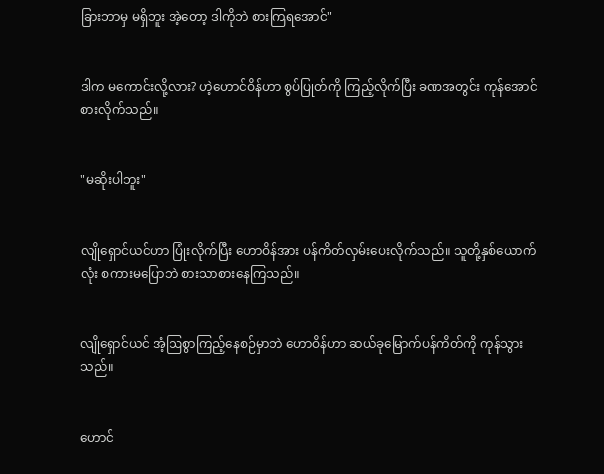ခြားဘာမှ မရှိဘူး အဲ့တော့ ဒါကိုဘဲ စားကြရအောင်"


ဒါက မကောင်းလို့လား? ဟဲ့ဟောင်ဝိန်ဟာ စွပ်ပြုတ်ကို ကြည့်လိုက်ပြီး ခဏအတွင်း ကုန်အောင် စားလိုက်သည်။


"မဆိုးပါဘူး"


လျိုရှောင်ယင်ဟာ ပြုံးလိုက်ပြီး ဟောဝိန်အား ပန်ကိတ်လှမ်းပေးလိုက်သည်။ သူတို့နှစ်ယောက်လုံး စကားမပြောဘဲ စားသာစားနေကြသည်။


လျိုရှောင်ယင် အံ့ဩစွာကြည့်နေစဉ်မှာဘဲ ဟောဝိန်ဟာ ဆယ်ခုမြောက်ပန်ကိတ်ကို ကုန်သွားသည်။


ဟောင်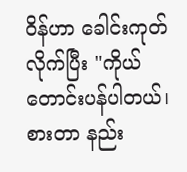ဝိန်ဟာ ခေါင်းကုတ်လိုက်ပြီး "ကိုယ်တောင်းပန်ပါတယ်၊ စားတာ နည်း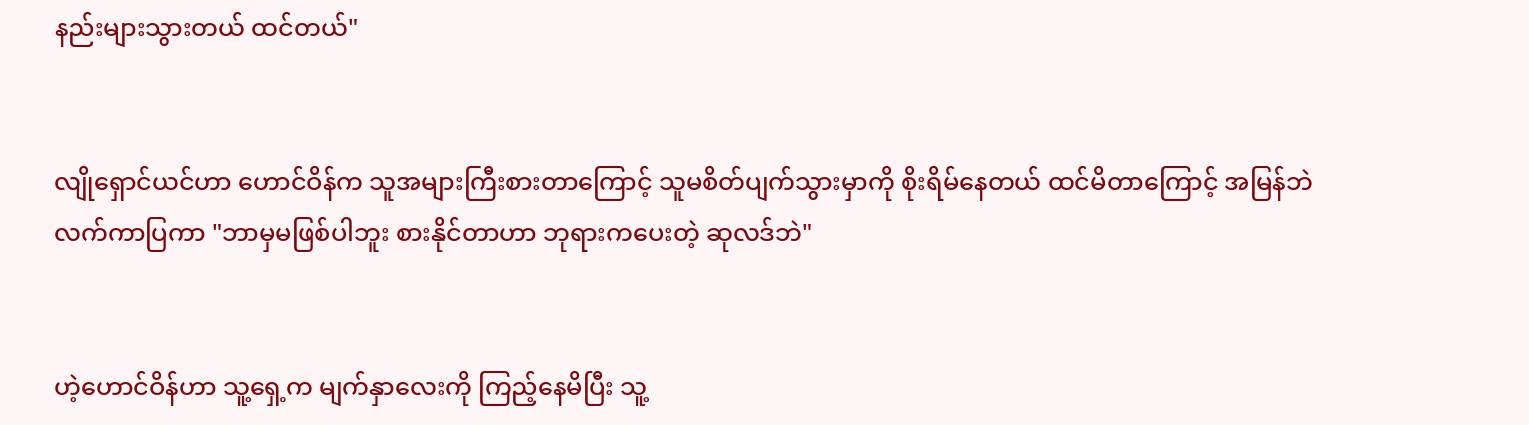နည်းများသွားတယ် ထင်တယ်"


လျိုရှောင်ယင်ဟာ ဟောင်ဝိန်က သူအများကြီးစားတာကြောင့် သူမစိတ်ပျက်သွားမှာကို စိုးရိမ်နေတယ် ထင်မိတာကြောင့် အမြန်ဘဲ လက်ကာပြကာ "ဘာမှမဖြစ်ပါဘူး စားနိုင်တာဟာ ဘုရားကပေးတဲ့ ဆုလဒ်ဘဲ"


ဟဲ့ဟောင်ဝိန်ဟာ သူ့ရှေ့က မျက်နှာလေးကို ကြည့်နေမိပြီး သူ့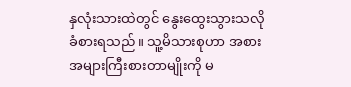နှလုံးသားထဲတွင် နွေးထွေးသွားသလို ခံစားရသည်။ သူ့မိသားစုဟာ အစားအများကြီးစားတာမျိုးကို မ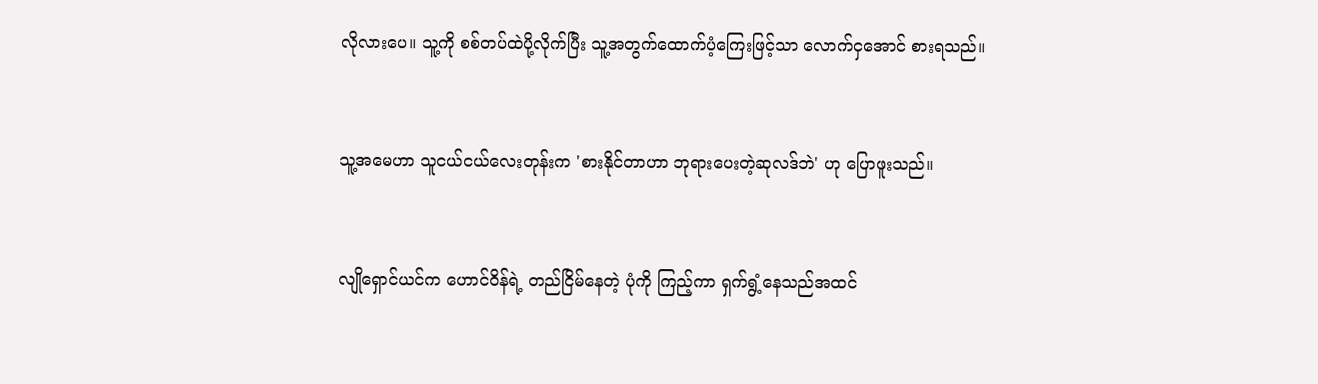လိုလားပေ။ သူ့ကို စစ်တပ်ထဲပို့လိုက်ပြီး သူ့အတွက်ထောက်ပံ့ကြေးဖြင့်သာ လောက်ငှအောင် စားရသည်။


သူ့အမေဟာ သူငယ်ငယ်လေးတုန်းက 'စားနိုင်တာဟာ ဘုရားပေးတဲ့ဆုလဒ်ဘဲ' ဟု ပြောဖူးသည်။


လျိုရှောင်ယင်က ဟောင်ဝိန်ရဲ့ တည်ငြိမ်နေတဲ့ ပုံကို ကြည့်ကာ ရှက်ရွံ့နေသည်အထင်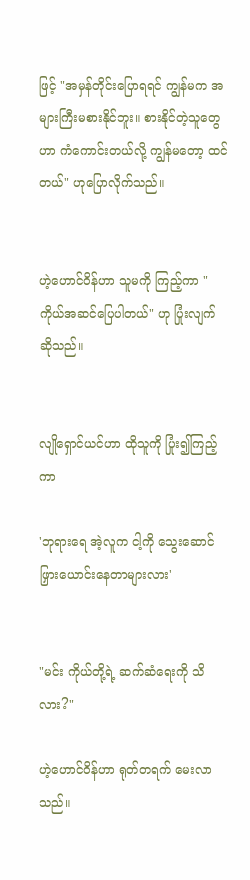ဖြင့် "အမှန်တိုင်းပြောရရင် ကျွန်မက အများကြီးမစားနိုင်ဘူး။ စားနိုင်တဲ့သူတွေဟာ ကံကောင်းတယ်လို့ ကျွန်မတော့ ထင်တယ်" ဟုပြောလိုက်သည်။


ဟဲ့ဟောင်ဝိန်ဟာ သူမကို ကြည့်ကာ "ကိုယ်အဆင်ပြေပါတယ်" ဟု ပြုံးလျက် ဆိုသည်။


လျိုရှောင်ယင်ဟာ ထိုသူကို ပြုံး၍ကြည့်ကာ

'ဘုရားရေ အဲ့လူက ငါ့ကို သွေးဆောင်ဖြှားယောင်းနေတာများလား'


"မင်း ကိုယ်တို့ရဲ့ ဆက်ဆံရေးကို သိလား?"

ဟဲ့ဟောင်ဝိန်ဟာ ရုတ်တရက် မေးလာသည်။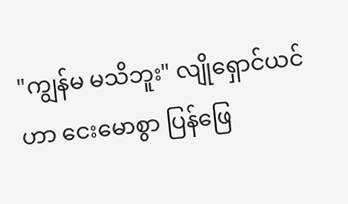"ကျွန်မ မသိဘူး" လျိုရှောင်ယင်ဟာ ငေးမောစွာ ပြန်ဖြေ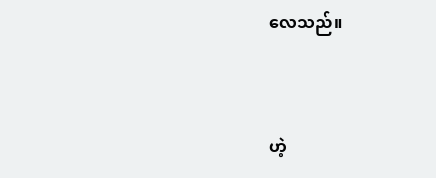လေသည်။


ဟဲ့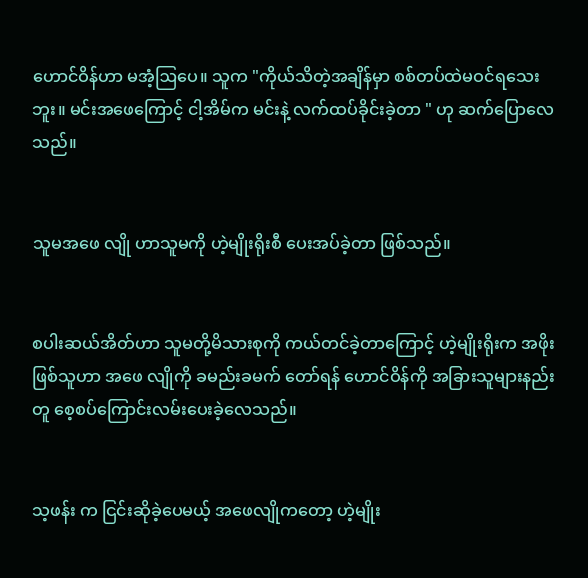ဟောင်ဝိန်ဟာ မအံ့ဩပေ။ သူက "ကိုယ်သိတဲ့အချိန်မှာ စစ်တပ်ထဲမဝင်ရသေးဘူး။ မင်းအဖေကြောင့် ငါ့အိမ်က မင်းနဲ့ လက်ထပ်ခိုင်းခဲ့တာ " ဟု ဆက်ပြောလေသည်။


သူမအ‌ဖေ လျို ဟာသူမကို ဟဲ့မျိုးရိုးစီ ပေးအပ်ခဲ့တာ ဖြစ်သည်။


စပါးဆယ်အိတ်ဟာ သူမတို့မိသားစုကို ကယ်တင်ခဲ့တာကြောင့် ဟဲ့မျိုးရိုးက အဖိုးဖြစ်သူဟာ အဖေ လျိုကို ခမည်းခမက် တော်ရန် ဟောင်ဝိန်ကို အခြားသူများနည်းတူ စေ့စပ်ကြောင်းလမ်းပေးခဲ့လေသည်။


သ့ဖန်း က ငြင်းဆိုခဲ့ပေမယ့် အဖေလျိုကတော့ ဟဲ့မျိုး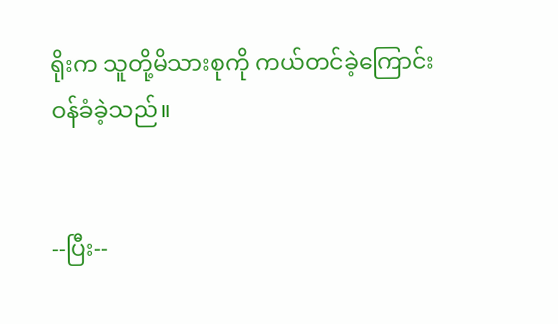ရိုးက သူတို့မိသားစုကို ကယ်တင်ခဲ့ကြောင်း ဝန်ခံခဲ့သည်။


--ပြီး--